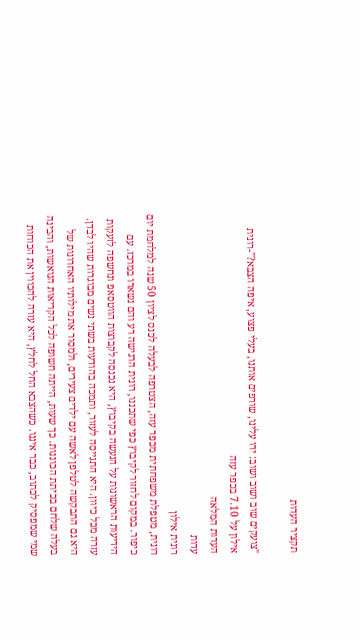תקציר העדות

"צועקים שוב ושוב ושוב: ירו עלינו, שורפים אותנו, בעלי פצוע, איפה הצבא?"-רונית אילון על 7.10 בכפר עזה
העדות המלאה
עדות
רונית אילון
רונית, מטפלת משפחתית מכפר עזה, הצטרפה לבעלה לכנס לציון 50 שנה למלחמת יום כיפור. במקום לחזור לקיבוץ כפי שתכננו, רונית הרגישה רע והם נשארו במרכז. עם הידיעות הראשונות על הנעשה בקיבוץ, היא נכנסה לקבוצות הווטסאפ ונחשפה לזעקות עזרה מכל כיוון. היא התגייסה לעזור, ותמכה בהודעות בשתי נשים מבוגרות שהיו לבדן. היא גם התבקשה לטלפן לאשה עם ילדים צעירים, ולמסור את מילותיו האחרונות של בעלה שלחם בכיתת הכוננות. כך שעות, הייתה חשופה לכל הקריאות הנואשות, והבינה שמי שמפסיק לכתוב, כבר איננו. כשהצבא החל לחלץ, היא עזרה להכווין את הכוחות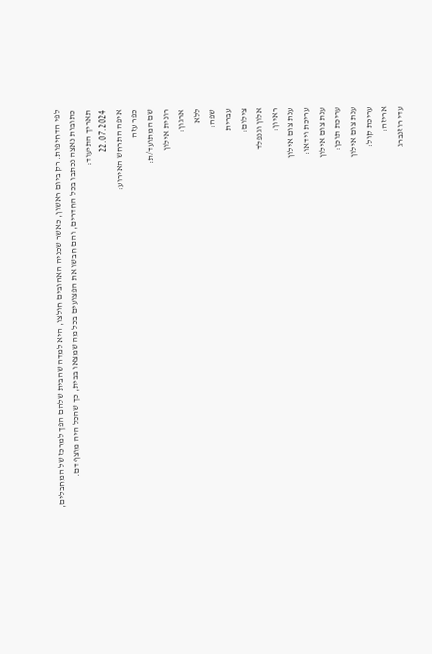לפי הדחיפות. רק ביום ראשון, כאשר שכניה האהובים חולצו, היא למדה שהבית שלהם הפך למרכז של המחבלים, כתובות נאצה נכתבו בכל החדרים, והם חבשו את הפצועים בכל מה שמצאו בבית, כך שהכל היה מוצף דם.
תאריך התיעוד:
22.07.2024
איפה התרחש האירוע:
כפר עזה
שם המתועד/ת:
רונית אילון
ארגון:
ללא
שפה:
עברית
צילום:
אלון וגנפלד
ראיון:
ענת צום אילון
עריכת וידאו:
ענת צום אילון
עריכת תוכן:
ענת צום אילון
עריכת קול:
אריזה:
עדי רוזנברג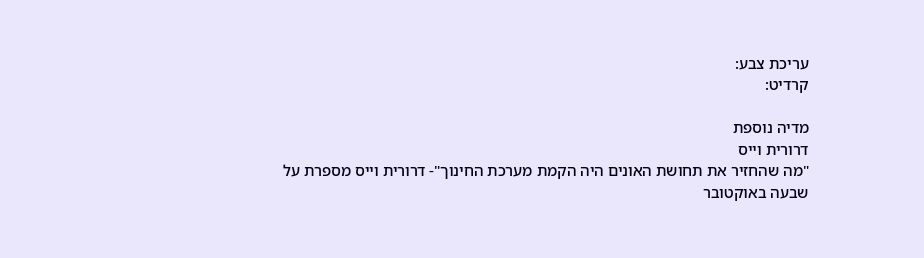עריכת צבע:
קרדיט:

מדיה נוספת
דרורית וייס
"מה שהחזיר את תחושת האונים היה הקמת מערכת החינוך"- דרורית וייס מספרת על שבעה באוקטובר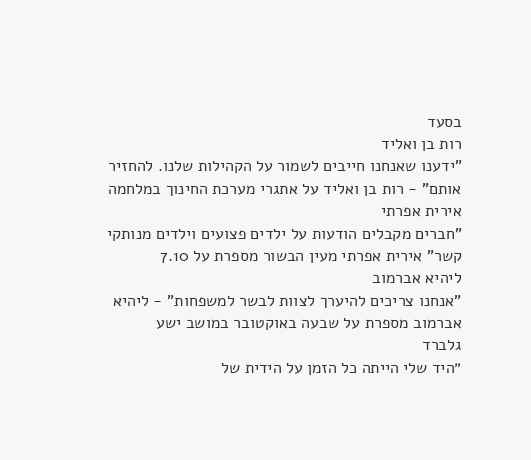בסעד
רות בן ואליד
"ידענו שאנחנו חייבים לשמור על הקהילות שלנו. להחזיר אותם" - רות בן ואליד על אתגרי מערכת החינוך במלחמה
אירית אפרתי
"חברים מקבלים הודעות על ילדים פצועים וילדים מנותקי קשר" אירית אפרתי מעין הבשור מספרת על 7.10
ליהיא אברמוב
"אנחנו צריכים להיערך לצוות לבשר למשפחות" - ליהיא אברמוב מספרת על שבעה באוקטובר במושב ישע
גלברד
״היד שלי הייתה כל הזמן על הידית של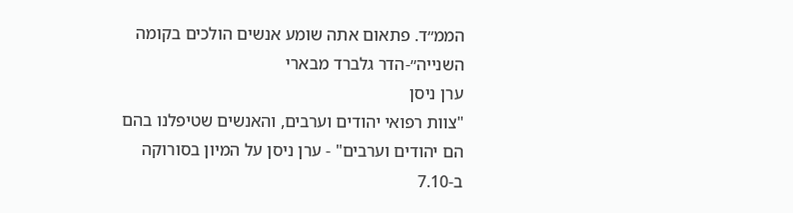הממ״ד. פתאום אתה שומע אנשים הולכים בקומה השנייה״-הדר גלברד מבארי
ערן ניסן
"צוות רפואי יהודים וערבים, והאנשים שטיפלנו בהם הם יהודים וערבים" - ערן ניסן על המיון בסורוקה ב-7.10